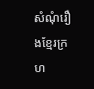សំណុំរឿងខ្មែរក្រហ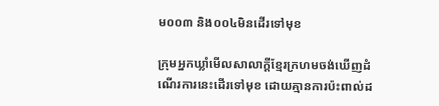ម០០៣ និង០០៤មិនដើរទៅមុខ

ក្រុមអ្នកឃ្លាំមើលសាលាក្តីខ្មែរក្រហមចង់ឃើញដំណើរការនេះដើរទៅមុខ ដោយគ្មានការប៉ះពាល់ដ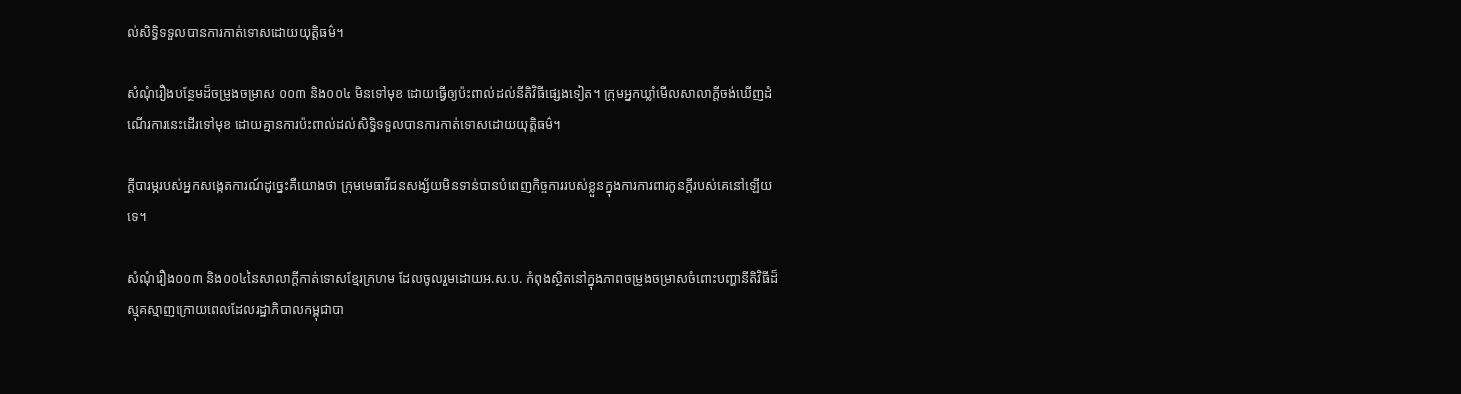ល់សិទ្ធិទទួលបានការកាត់ទោសដោយយុត្តិធម៌។

សំណុំរឿងបន្ថែមដ៏ចម្រូងចម្រាស ០០៣ និង០០៤ មិនទៅមុខ ដោយធ្វើឲ្យប៉ះពាល់ដល់នីតិវិធីផ្សេងទៀត។ ក្រុមអ្នកឃ្លាំមើលសាលាក្តីចង់ឃើញដំណើរការនេះដើរទៅមុខ ដោយគ្មានការប៉ះពាល់ដល់សិទ្ធិទទួលបានការកាត់ទោសដោយយុត្តិធម៌។

ក្តីបារម្ភរបស់អ្នកសង្កេតការណ៍ដូច្នេះគឺយោងថា ក្រុមមេធាវីជនសង្ស័យមិនទាន់បានបំពេញកិច្ចការរបស់ខ្លួនក្នុងការការពារកូនក្តីរបស់គេនៅឡើយទេ។

សំណុំរឿង០០៣ និង០០៤នៃសាលាក្តីកាត់ទោសខ្មែរក្រហម ដែលចូលរួមដោយអ.ស.ប. កំពុងស្ថិតនៅក្នុងភាពចម្រូងចម្រាសចំពោះបញ្ហានីតិវិធីដ៏ស្មុគស្មាញក្រោយពេលដែលរដ្ឋាភិបាលកម្ពុជាបា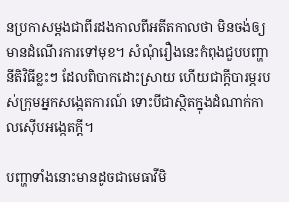នប្រកាសម្តងជាពីរដងកាលពីអតីតកាលថា មិនចង់ឲ្យមានដំណើរការទៅមុខ។ សំណុំរឿងនេះកំពុងជួបបញ្ហានីតិវិធីខ្លះៗ ដែលពិបាកដោះស្រាយ ហើយជាក្តីបារម្ភរបស់ក្រុមអ្នកសង្កេតការណ៍ ទោះបីជាស្ថិតក្នុងដំណាក់កាលស៊ើបអង្កេតក្តី។

បញ្ហាទាំងនោះមានដូចជាមេធាវីមិ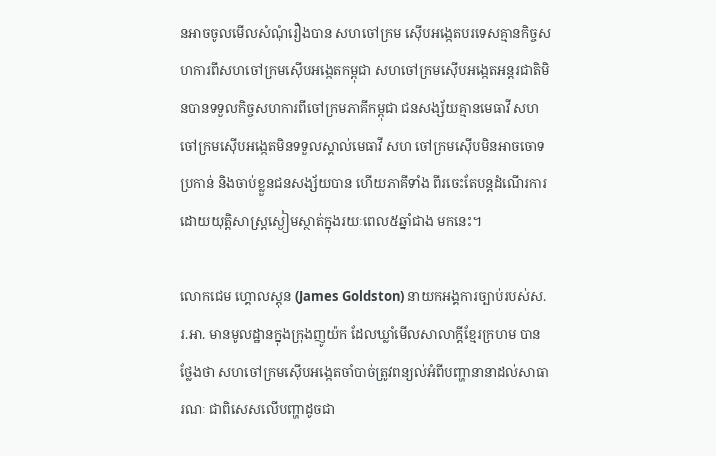នអាចចូលមើលសំណុំរឿងបាន សហចៅក្រម ស៊ើបអង្កេតបរទេសគ្មានកិច្ចសហការពីសហចៅក្រមស៊ើបអង្កេតកម្ពុជា សហចៅក្រមស៊ើបអង្កេតអន្តរជាតិមិនបានទទួលកិច្ចសហការពីចៅក្រមភាគីកម្ពុជា ជនសង្ស័យគ្មានមេធាវី សហចៅក្រមស៊ើបអង្កេតមិនទទួលស្គាល់មេធាវី សហ ចៅក្រមស៊ើបមិនអាចចោទប្រកាន់ និងចាប់ខ្លួនជនសង្ស័យបាន ហើយភាគីទាំង ពីរចេះតែបន្តដំណើរការដោយយុត្តិសាស្ត្រស្ងៀមស្ថាត់ក្នុងរយៈពេល៥ឆ្នាំជាង មកនេះ។

លោកជេម ហ្គោលស្តុន (James Goldston) នាយកអង្គការច្បាប់របស់ស.រ.អា. មានមូលដ្ឋានក្នុងក្រុងញូយ៉ក ដែលឃ្លាំមើលសាលាក្តីខ្មែរក្រហម បានថ្លែងថា សហចៅក្រមស៊ើបអង្កេតចាំបាច់ត្រូវពន្យល់អំពីបញ្ហានានាដល់សាធារណៈ ជាពិសេសលើបញ្ហាដូចជា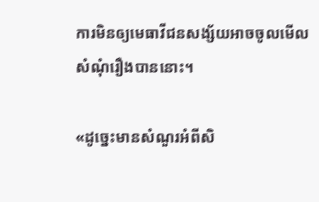ការមិនឲ្យមេធាវីជនសង្ស័យអាចចូលមើលសំណុំរឿងបាននោះ។

«ដូច្នេះមានសំណួរអំពីសិ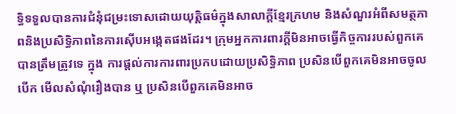ទ្ធិទទួលបានការជំនុំជម្រះទោសដោយយុត្តិធម៌ក្នុងសាលាក្តីខ្មែរក្រហម និងសំណួរអំពីសមត្ថភាពនិងប្រសិទ្ធិភាពនៃការស៊ើបអង្កេតផងដែរ។ ក្រុមអ្នកការពារក្តីមិនអាចធ្វើកិច្ចការរបស់ពួកគេបានត្រឹមត្រូវទេ ក្នុង ការផ្តល់ការការពារប្រកបដោយប្រសិទ្ធិភាព ប្រសិនបើពួកគេមិនអាចចូលបើក មើលសំណុំរឿងបាន ឬ ប្រសិនបើពួកគេមិនអាច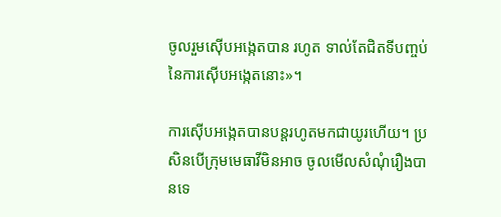ចូលរួមស៊ើបអង្កេតបាន រហូត ទាល់តែជិតទីបញ្ចប់នៃការស៊ើបអង្កេតនោះ»។

ការស៊ើបអង្កេតបានបន្តរហូតមកជាយូរហើយ។ ប្រសិនបើក្រុមមេធាវីមិនអាច ចូលមើលសំណុំរឿងបានទេ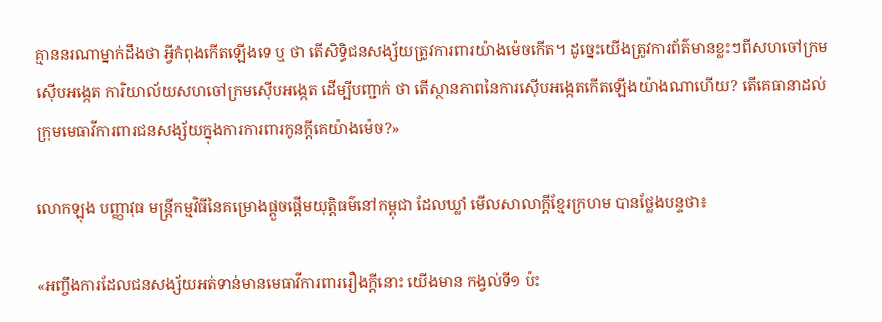គ្មាននរណាម្នាក់ដឹងថា អ្វីកំពុងកើតឡើងទេ ឬ ថា តើសិទ្ធិជនសង្ស័យត្រូវការពារយ៉ាងម៉េចកើត។ ដូច្នេះយើងត្រូវការព័ត៌មានខ្លះៗពីសហចៅក្រមស៊ើបអង្កេត ការិយាល័យសហចៅក្រមស៊ើបអង្កេត ដើម្បីបញ្ជាក់ ថា តើស្ថានភាពនៃការស៊ើបអង្កេតកើតឡើងយ៉ាងណាហើយ? តើគេធានាដល់ ក្រុមមេធាវីការពារជនសង្ស័យក្នុងការការពារកូនក្តីគេយ៉ាងម៉េច?»

លោកឡុង បញ្ញាវុធ មន្ត្រីកម្មវិធីនៃគម្រោងផ្តួចផ្តើមយុត្តិធម៌នៅកម្ពុជា ដែលឃ្លាំ មើលសាលាក្តីខ្មែរក្រហម បានថ្លែងបន្ទថា៖

«អញ្ចឹងការដែលជនសង្ស័យអត់ទាន់មានមេធាវីការពាររឿងក្តីនោះ យើងមាន កង្វល់ទី១ ប៉ះ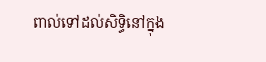ពាល់ទៅដល់សិទ្ធិនៅក្នុង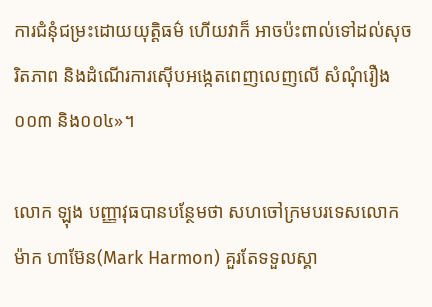ការជំនុំជម្រះដោយយុត្តិធម៌ ហើយវាក៏ អាចប៉ះពាល់ទៅដល់សុចរិតភាព និងដំណើរការស៊ើបអង្កេតពេញលេញលើ សំណុំរឿង០០៣ និង០០៤»។

លោក ឡុង បញ្ញាវុធបានបន្ថែមថា សហចៅក្រមបរទេសលោកម៉ាក ហាម៊ែន(Mark Harmon) គួរតែទទួលស្គា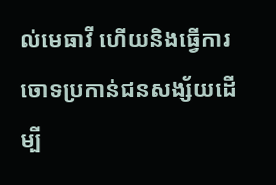ល់មេធាវី ហើយនិងធ្វើការចោទប្រកាន់ជនសង្ស័យដើម្បី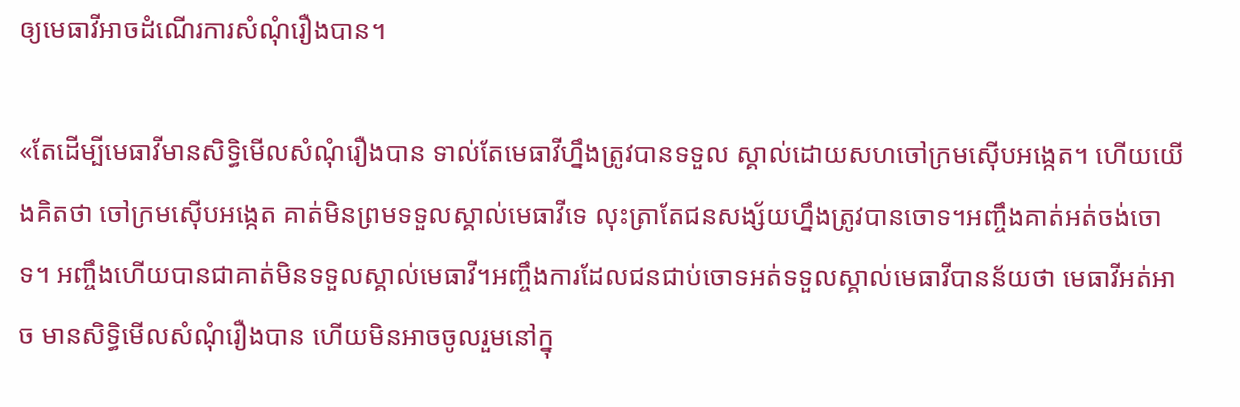ឲ្យមេធាវីអាចដំណើរការសំណុំរឿងបាន។

«តែដើម្បីមេធាវីមានសិទ្ធិមើលសំណុំរឿងបាន ទាល់តែមេធាវីហ្នឹងត្រូវបានទទួល ស្គាល់ដោយសហចៅក្រមស៊ើបអង្កេត។ ហើយយើងគិតថា ចៅក្រមស៊ើបអង្កេត គាត់មិនព្រមទទួលស្គាល់មេធាវីទេ លុះត្រាតែជនសង្ស័យហ្នឹងត្រូវបានចោទ។អញ្ចឹងគាត់អត់ចង់ចោទ។ អញ្ចឹងហើយបានជាគាត់មិនទទួលស្គាល់មេធាវី។អញ្ចឹងការដែលជនជាប់ចោទអត់ទទួលស្គាល់មេធាវីបានន័យថា មេធាវីអត់អាច មានសិទ្ធិមើលសំណុំរឿងបាន ហើយមិនអាចចូលរួមនៅក្នុ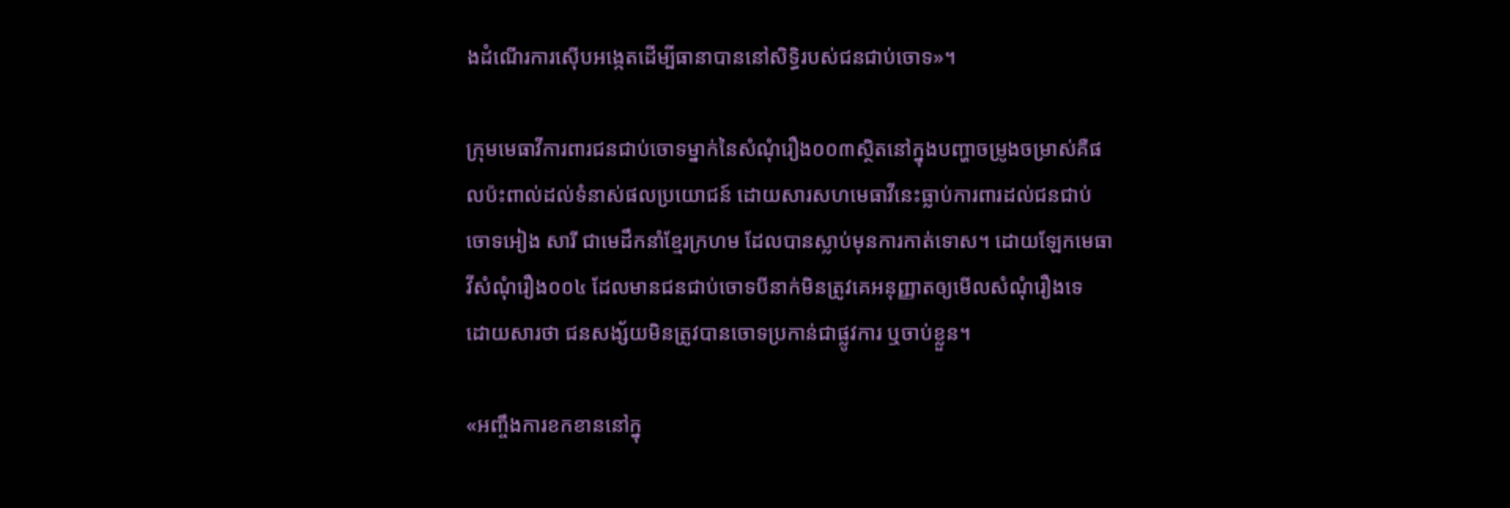ងដំណើរការស៊ើបអង្កេតដើម្បីធានាបាននៅសិទ្ធិរបស់ជនជាប់ចោទ»។

ក្រុមមេធាវីការពារជនជាប់ចោទម្នាក់នៃសំណុំរឿង០០៣ស្ថិតនៅក្នុងបញ្ហាចម្រូងចម្រាស់គឺផលប៉ះពាល់ដល់ទំនាស់ផលប្រយោជន៍ ដោយសារសហមេធាវីនេះធ្លាប់ការពារដល់ជនជាប់ចោទអៀង សារី ជាមេដឹកនាំខ្មែរក្រហម ដែលបានស្លាប់មុនការកាត់ទោស។ ដោយឡែកមេធាវីសំណុំរឿង០០៤ ដែលមានជនជាប់ចោទបីនាក់មិនត្រូវគេអនុញ្ញាតឲ្យមើលសំណុំរឿងទេ ដោយសារថា ជនសង្ស័យមិនត្រូវបានចោទប្រកាន់ជាផ្លូវការ ឬចាប់ខ្លួន។

«អញ្ចឹងការខកខាននៅក្នុ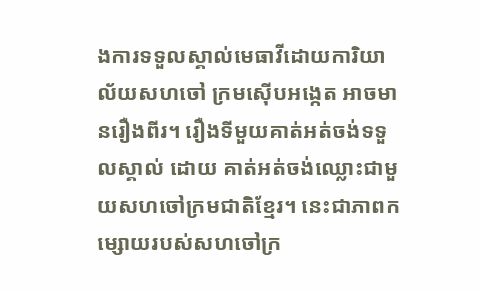ងការទទួលស្គាល់មេធាវីដោយការិយាល័យសហចៅ ក្រមស៊ើបអង្កេត អាចមានរឿងពីរ។ រឿងទីមួយគាត់អត់ចង់ទទួលស្គាល់ ដោយ គាត់អត់ចង់ឈ្លោះជាមួយសហចៅក្រមជាតិខ្មែរ។ នេះជាភាពកម្សោយរបស់សហចៅក្រ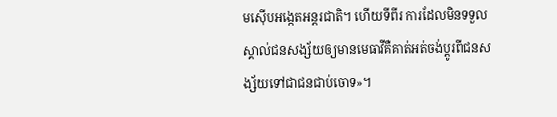មស៊ើបអង្កេតអន្តរជាតិ។ ហើយទីពីរ ការដែលមិនទទួលស្គាល់ជនសង្ស័យឲ្យមានមេធាវីគឺគាត់អត់ចង់ប្តូរពីជនសង្ស័យទៅជាជនជាប់ចោទ»។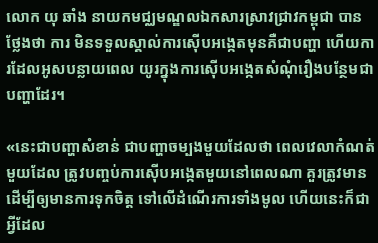លោក យុ ឆាំង នាយកមជ្ឈមណ្ឌលឯកសារស្រាវជ្រាវកម្ពុជា បានថ្លែងថា ការ មិនទទួលស្គាល់ការស៊ើបអង្កេតមុនគឺជាបញ្ហា ហើយការដែលអូសបន្លាយពេល យូរក្នុងការស៊ើបអង្កេតសំណុំរឿងបន្ថែមជាបញ្ហាដែរ។

«នេះជាបញ្ហាសំខាន់ ជាបញ្ហាចម្បងមួយដែលថា ពេលវេលាកំណត់មួយដែល ត្រូវបញ្ចប់ការស៊ើបអង្កេតមួយនៅពេលណា គួរត្រូវមានដើម្បីឲ្យមានការទុកចិត្ត ទៅលើដំណើរការទាំងមូល ហើយនេះក៏ជាអ្វីដែល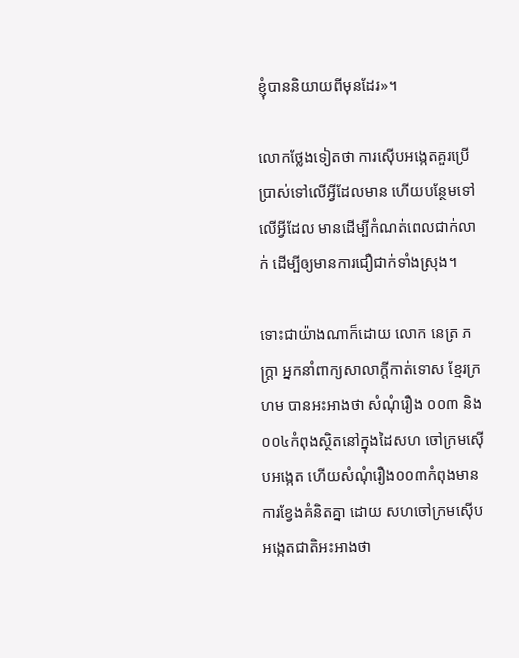ខ្ញុំបាននិយាយពីមុនដែរ»។

លោកថ្លែងទៀតថា ការស៊ើបអង្កេតគួរប្រើប្រាស់ទៅលើអ្វីដែលមាន ហើយបន្ថែមទៅលើអ្វីដែល មានដើម្បីកំណត់ពេលជាក់លាក់ ដើម្បីឲ្យមានការជឿជាក់ទាំងស្រុង។

ទោះជាយ៉ាងណាក៏ដោយ លោក នេត្រ ភក្ត្រា អ្នកនាំពាក្យសាលាក្តីកាត់ទោស ខ្មែរក្រហម បានអះអាងថា សំណុំរឿង ០០៣ និង០០៤កំពុងស្ថិតនៅក្នុងដៃសហ ចៅក្រមស៊ើបអង្កេត ហើយសំណុំរឿង០០៣កំពុងមានការខ្វែងគំនិតគ្នា ដោយ សហចៅក្រមស៊ើបអង្កេតជាតិអះអាងថា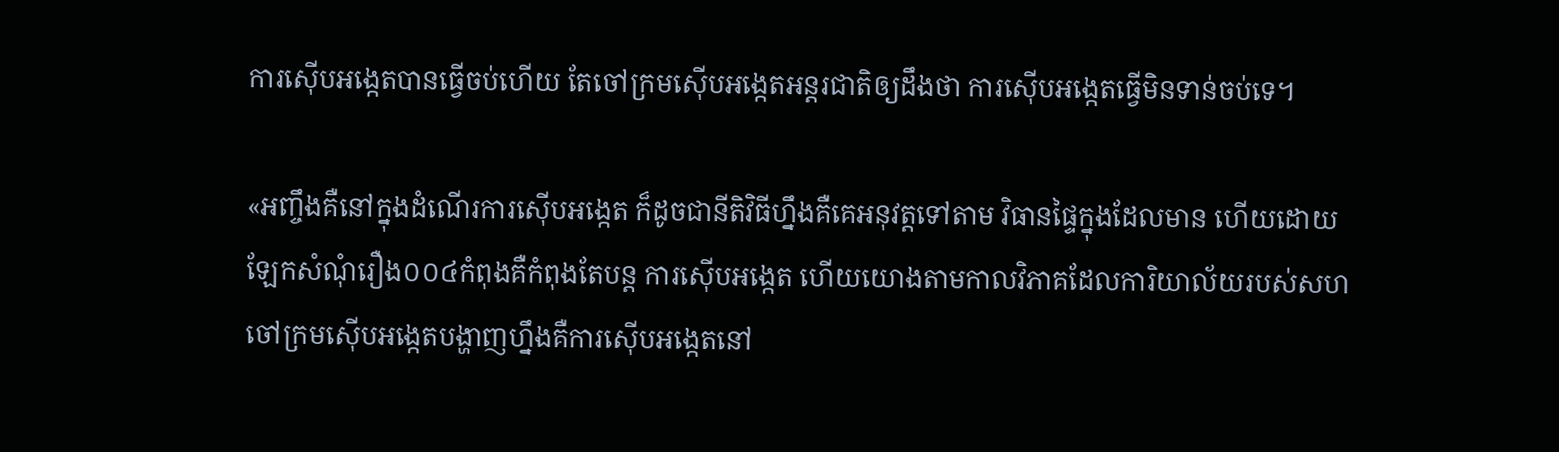ការស៊ើបអង្កេតបានធ្វើចប់ហើយ តែចៅក្រមស៊ើបអង្កេតអន្តរជាតិឲ្យដឹងថា ការស៊ើបអង្កេតធ្វើមិនទាន់ចប់ទេ។

«អញ្ចឹងគឺនៅក្នុងដំណើរការស៊ើបអង្កេត ក៏ដូចជានីតិវិធីហ្នឹងគឺគេអនុវត្តទៅតាម វិធានផ្ទៃក្នុងដែលមាន ហើយដោយឡែកសំណុំរឿង០០៤កំពុងគឺកំពុងតែបន្ត ការស៊ើបអង្កេត ហើយយោងតាមកាលវិភាគដែលការិយាល័យរបស់សហចៅក្រមស៊ើបអង្កេតបង្ហាញហ្នឹងគឺការស៊ើបអង្កេតនៅ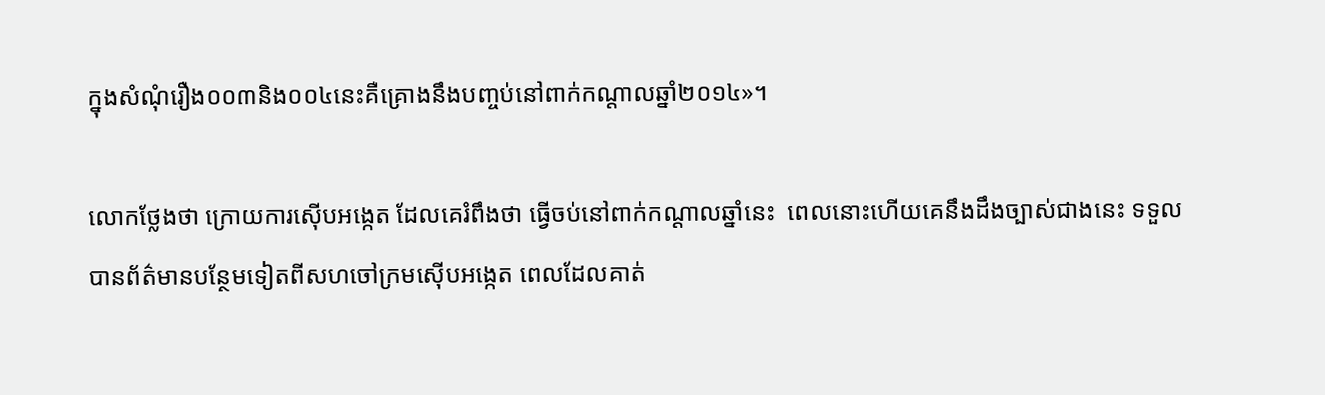ក្នុងសំណុំរឿង០០៣និង០០៤នេះគឺគ្រោងនឹងបញ្ចប់នៅពាក់កណ្តាលឆ្នាំ២០១៤»។

លោកថ្លែងថា ក្រោយការស៊ើបអង្កេត ដែលគេរំពឹងថា ធ្វើចប់នៅពាក់កណ្តាលឆ្នាំនេះ  ពេលនោះហើយគេនឹងដឹងច្បាស់ជាងនេះ ទទួលបានព័ត៌មានបន្ថែមទៀតពីសហចៅក្រមស៊ើបអង្កេត ពេលដែលគាត់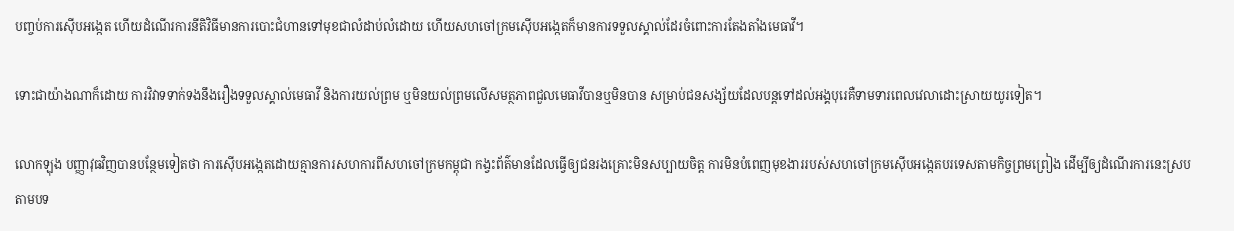បញ្ចប់ការស៊ើបអង្កេត ហើយដំណើរការនីតិវិធីមានការបោះជំហានទៅមុខជាលំដាប់លំដោយ ហើយសហចៅក្រមស៊ើបអង្កេតក៏មានការទទួលស្គាល់ដែរចំពោះការតែងតាំងមេធាវី។

ទោះជាយ៉ាងណាក៏ដោយ ការវិវាទទាក់ទងនឹងរឿងទទួលស្គាល់មេធាវី និងការយល់ព្រម ឬមិនយល់ព្រមលើសមត្ថភាពជួលមេធាវីបានឬមិនបាន សម្រាប់ជនសង្ស័យដែលបន្តទៅដល់អង្គបុរេគឺទាមទារពេលវេលាដោះស្រាយយូរទៀត។

លោកឡុង បញ្ញាវុធវិញបានបន្ថែមទៀតថា ការស៊ើបអង្កេតដោយគ្មានការសហការពីសហចៅក្រមកម្ពុជា កង្វះព័ត៌មានដែលធ្វើឲ្យជនរងគ្រោះមិនសប្បាយចិត្ត ការមិនបំពេញមុខងាររបស់សហចៅក្រមស៊ើបអង្កេតបរទេសតាមកិច្ចព្រមព្រៀង ដើម្បីឲ្យដំណើរការនេះស្របតាមបទ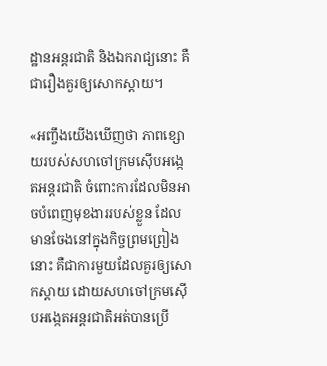ដ្ឋានអន្តរជាតិ និងឯករាជ្យនោះ គឺជារឿងគួរឲ្យសោកស្តាយ។

«អញ្ចឹងយើងឃើញថា ភាពខ្សោយរបស់សហចៅក្រមស៊ើបអង្កេតអន្តរជាតិ ចំពោះការដែលមិនអាចបំពេញមុខងាររបស់ខ្លួន ដែលមានចែងនៅក្នុងកិច្ចព្រមព្រៀងនោះ គឺជាការមួយដែលគួរឲ្យសោកស្តាយ ដោយសហចៅក្រមស៊ើបអង្កេតអន្តរជាតិអត់បានប្រើ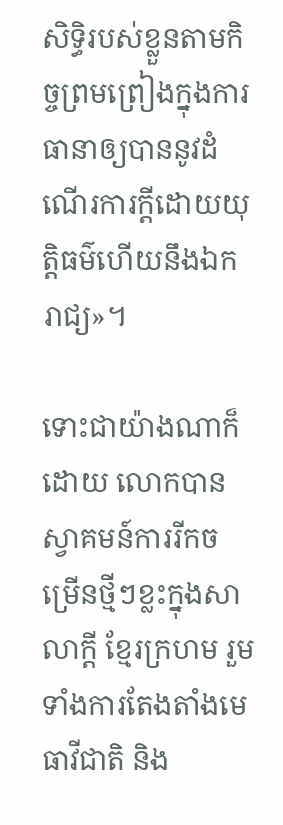សិទ្ធិរបស់ខ្លួនតាមកិច្ចព្រមព្រៀងក្នុងការធានាឲ្យបាននូវដំណើរការក្តីដោយយុត្តិធម៌ហើយនឹងឯករាជ្យ»។

ទោះជាយ៉ាងណាក៏ដោយ លោកបានស្វាគមន៍ការរីកចម្រើនថ្មីៗខ្លះក្នុងសាលាក្តី ខ្មែរក្រហម រួមទាំងការតែងតាំងមេធាវីជាតិ និង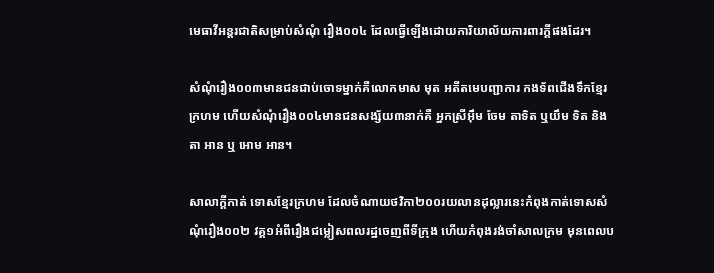មេធាវីអន្តរជាតិសម្រាប់សំណុំ រឿង០០៤ ដែលធ្វើឡើងដោយការិយាល័យការពារក្តីផងដែរ។

សំណុំរឿង០០៣មានជនជាប់ចោទម្នាក់គឺលោកមាស មុត អតីតមេបញ្ជាការ កងទ័ពជើងទឹកខ្មែរក្រហម ហើយសំណុំរឿង០០៤មានជនសង្ស័យ៣នាក់គឺ អ្នកស្រីអ៊ឹម ចែម តាទិត ឬយឹម ទិត និងតា អាន ឬ អោម អាន។

សាលាក្តីកាត់ ទោសខ្មែរក្រហម ដែលចំណាយថវិកា២០០រយលានដុល្លារនេះកំពុងកាត់ទោសសំណុំរឿង០០២ វគ្គ១អំពីរឿងជម្លៀសពលរដ្ឋចេញពីទីក្រុង ហើយកំពុងរង់ចាំសាលក្រម មុនពេលប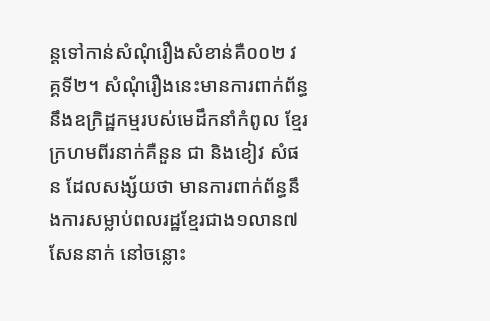ន្តទៅកាន់សំណុំរឿងសំខាន់គឺ០០២ វគ្គទី២។ សំណុំរឿងនេះមានការពាក់ព័ន្ធនឹងឧក្រិដ្ឋកម្មរបស់មេដឹកនាំកំពូល ខ្មែរក្រហមពីរនាក់គឺនួន ជា និងខៀវ សំផន ដែលសង្ស័យថា មានការពាក់ព័ន្ធនឹងការសម្លាប់ពលរដ្ឋខ្មែរជាង១លាន៧សែននាក់ នៅចន្លោះ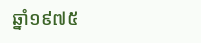ឆ្នាំ១៩៧៥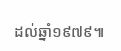ដល់ឆ្នាំ១៩៧៩៕